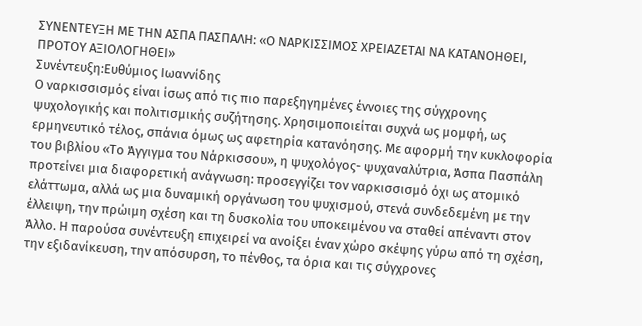ΣΥΝΕΝΤΕΥΞΗ ΜΕ ΤΗΝ ΑΣΠΑ ΠΑΣΠΑΛΗ: «Ο ΝΑΡΚΙΣΣΙΜΟΣ ΧΡΕΙΑΖΕΤΑΙ ΝΑ ΚΑΤΑΝΟΗΘΕΙ, ΠΡΟΤΟΥ ΑΞΙΟΛΟΓΗΘΕΙ»
Συνέντευξη:Ευθύμιος Ιωαννίδης
Ο ναρκισσισμός είναι ίσως από τις πιο παρεξηγημένες έννοιες της σύγχρονης ψυχολογικής και πολιτισμικής συζήτησης. Χρησιμοποιείται συχνά ως μομφή, ως ερμηνευτικό τέλος, σπάνια όμως ως αφετηρία κατανόησης. Με αφορμή την κυκλοφορία του βιβλίου «Το Άγγιγμα του Νάρκισσου», η ψυχολόγος- ψυχαναλύτρια, Άσπα Πασπάλη προτείνει μια διαφορετική ανάγνωση: προσεγγίζει τον ναρκισσισμό όχι ως ατομικό ελάττωμα, αλλά ως μια δυναμική οργάνωση του ψυχισμού, στενά συνδεδεμένη με την έλλειψη, την πρώιμη σχέση και τη δυσκολία του υποκειμένου να σταθεί απέναντι στον Άλλο. Η παρούσα συνέντευξη επιχειρεί να ανοίξει έναν χώρο σκέψης γύρω από τη σχέση, την εξιδανίκευση, την απόσυρση, το πένθος, τα όρια και τις σύγχρονες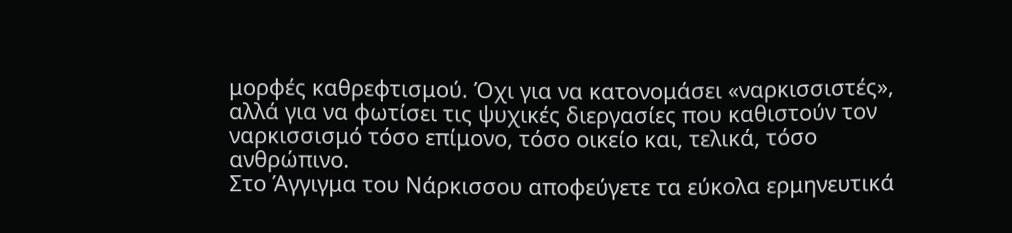μορφές καθρεφτισμού. Όχι για να κατονομάσει «ναρκισσιστές», αλλά για να φωτίσει τις ψυχικές διεργασίες που καθιστούν τον ναρκισσισμό τόσο επίμονο, τόσο οικείο και, τελικά, τόσο ανθρώπινο.
Στο Άγγιγμα του Νάρκισσου αποφεύγετε τα εύκολα ερμηνευτικά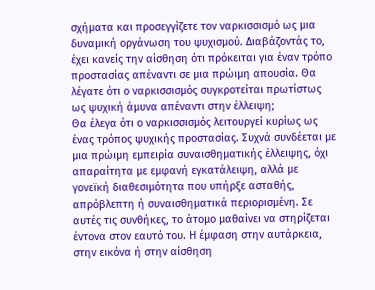σχήματα και προσεγγίζετε τον ναρκισσισμό ως μια δυναμική οργάνωση του ψυχισμού. Διαβάζοντάς το, έχει κανείς την αίσθηση ότι πρόκειται για έναν τρόπο προστασίας απέναντι σε μια πρώιμη απουσία. Θα λέγατε ότι ο ναρκισσισμός συγκροτείται πρωτίστως ως ψυχική άμυνα απέναντι στην έλλειψη;
Θα έλεγα ότι ο ναρκισσισμός λειτουργεί κυρίως ως ένας τρόπος ψυχικής προστασίας. Συχνά συνδέεται με μια πρώιμη εμπειρία συναισθηματικής έλλειψης, όχι απαραίτητα με εμφανή εγκατάλειψη, αλλά με γονεϊκή διαθεσιμότητα που υπήρξε ασταθής, απρόβλεπτη ή συναισθηματικά περιορισμένη. Σε αυτές τις συνθήκες, το άτομο μαθαίνει να στηρίζεται έντονα στον εαυτό του. Η έμφαση στην αυτάρκεια, στην εικόνα ή στην αίσθηση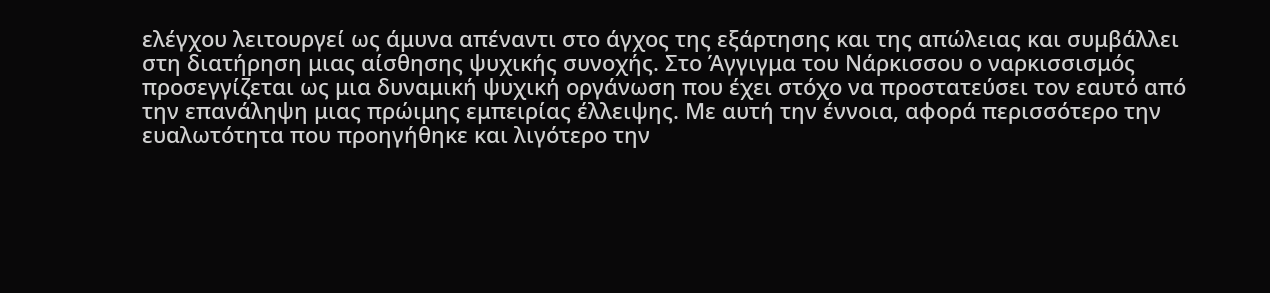ελέγχου λειτουργεί ως άμυνα απέναντι στο άγχος της εξάρτησης και της απώλειας και συμβάλλει στη διατήρηση μιας αίσθησης ψυχικής συνοχής. Στο Άγγιγμα του Νάρκισσου ο ναρκισσισμός προσεγγίζεται ως μια δυναμική ψυχική οργάνωση που έχει στόχο να προστατεύσει τον εαυτό από την επανάληψη μιας πρώιμης εμπειρίας έλλειψης. Με αυτή την έννοια, αφορά περισσότερο την ευαλωτότητα που προηγήθηκε και λιγότερο την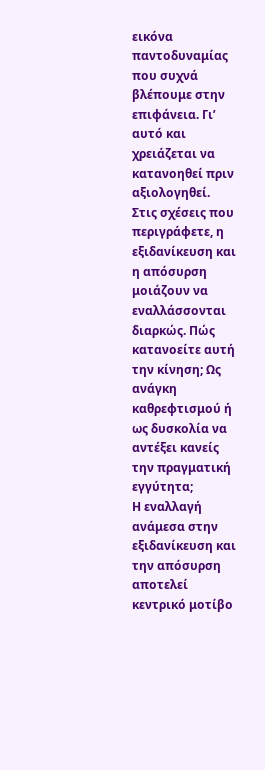εικόνα παντοδυναμίας που συχνά βλέπουμε στην επιφάνεια. Γι’ αυτό και χρειάζεται να κατανοηθεί πριν αξιολογηθεί.
Στις σχέσεις που περιγράφετε, η εξιδανίκευση και η απόσυρση μοιάζουν να εναλλάσσονται διαρκώς. Πώς κατανοείτε αυτή την κίνηση; Ως ανάγκη καθρεφτισμού ή ως δυσκολία να αντέξει κανείς την πραγματική εγγύτητα;
Η εναλλαγή ανάμεσα στην εξιδανίκευση και την απόσυρση αποτελεί κεντρικό μοτίβο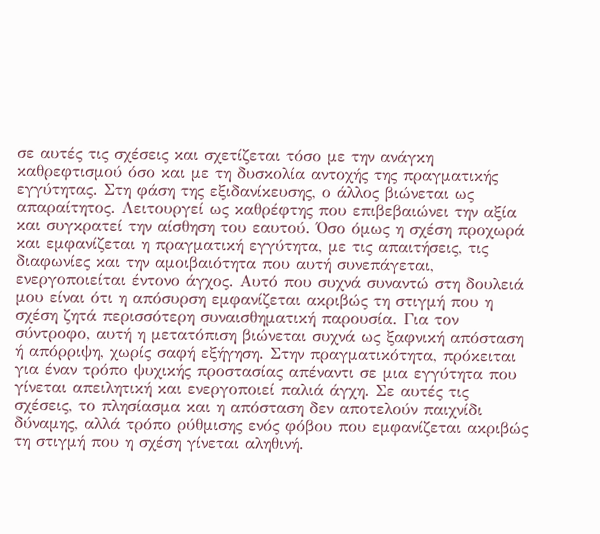σε αυτές τις σχέσεις και σχετίζεται τόσο με την ανάγκη καθρεφτισμού όσο και με τη δυσκολία αντοχής της πραγματικής εγγύτητας. Στη φάση της εξιδανίκευσης, ο άλλος βιώνεται ως απαραίτητος. Λειτουργεί ως καθρέφτης που επιβεβαιώνει την αξία και συγκρατεί την αίσθηση του εαυτού. Όσο όμως η σχέση προχωρά και εμφανίζεται η πραγματική εγγύτητα, με τις απαιτήσεις, τις διαφωνίες και την αμοιβαιότητα που αυτή συνεπάγεται, ενεργοποιείται έντονο άγχος. Αυτό που συχνά συναντώ στη δουλειά μου είναι ότι η απόσυρση εμφανίζεται ακριβώς τη στιγμή που η σχέση ζητά περισσότερη συναισθηματική παρουσία. Για τον σύντροφο, αυτή η μετατόπιση βιώνεται συχνά ως ξαφνική απόσταση ή απόρριψη, χωρίς σαφή εξήγηση. Στην πραγματικότητα, πρόκειται για έναν τρόπο ψυχικής προστασίας απέναντι σε μια εγγύτητα που γίνεται απειλητική και ενεργοποιεί παλιά άγχη. Σε αυτές τις σχέσεις, το πλησίασμα και η απόσταση δεν αποτελούν παιχνίδι δύναμης, αλλά τρόπο ρύθμισης ενός φόβου που εμφανίζεται ακριβώς τη στιγμή που η σχέση γίνεται αληθινή.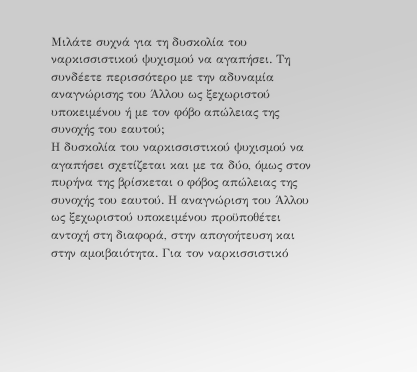Μιλάτε συχνά για τη δυσκολία του ναρκισσιστικού ψυχισμού να αγαπήσει. Τη συνδέετε περισσότερο με την αδυναμία αναγνώρισης του Άλλου ως ξεχωριστού υποκειμένου ή με τον φόβο απώλειας της συνοχής του εαυτού;
Η δυσκολία του ναρκισσιστικού ψυχισμού να αγαπήσει σχετίζεται και με τα δύο, όμως στον πυρήνα της βρίσκεται ο φόβος απώλειας της συνοχής του εαυτού. Η αναγνώριση του Άλλου ως ξεχωριστού υποκειμένου προϋποθέτει αντοχή στη διαφορά, στην απογοήτευση και στην αμοιβαιότητα. Για τον ναρκισσιστικό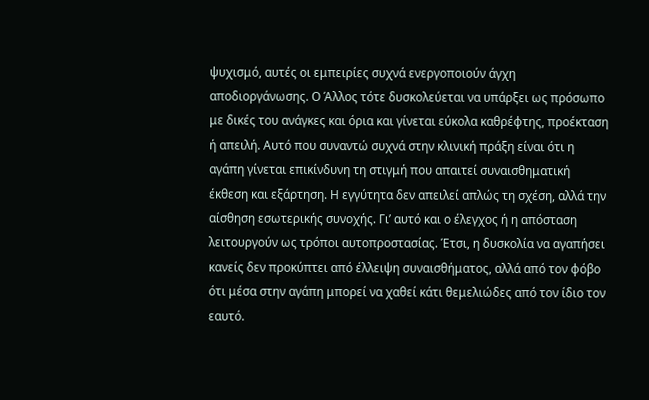ψυχισμό, αυτές οι εμπειρίες συχνά ενεργοποιούν άγχη αποδιοργάνωσης. Ο Άλλος τότε δυσκολεύεται να υπάρξει ως πρόσωπο με δικές του ανάγκες και όρια και γίνεται εύκολα καθρέφτης, προέκταση ή απειλή. Αυτό που συναντώ συχνά στην κλινική πράξη είναι ότι η αγάπη γίνεται επικίνδυνη τη στιγμή που απαιτεί συναισθηματική έκθεση και εξάρτηση. Η εγγύτητα δεν απειλεί απλώς τη σχέση, αλλά την αίσθηση εσωτερικής συνοχής. Γι’ αυτό και ο έλεγχος ή η απόσταση λειτουργούν ως τρόποι αυτοπροστασίας. Έτσι, η δυσκολία να αγαπήσει κανείς δεν προκύπτει από έλλειψη συναισθήματος, αλλά από τον φόβο ότι μέσα στην αγάπη μπορεί να χαθεί κάτι θεμελιώδες από τον ίδιο τον εαυτό.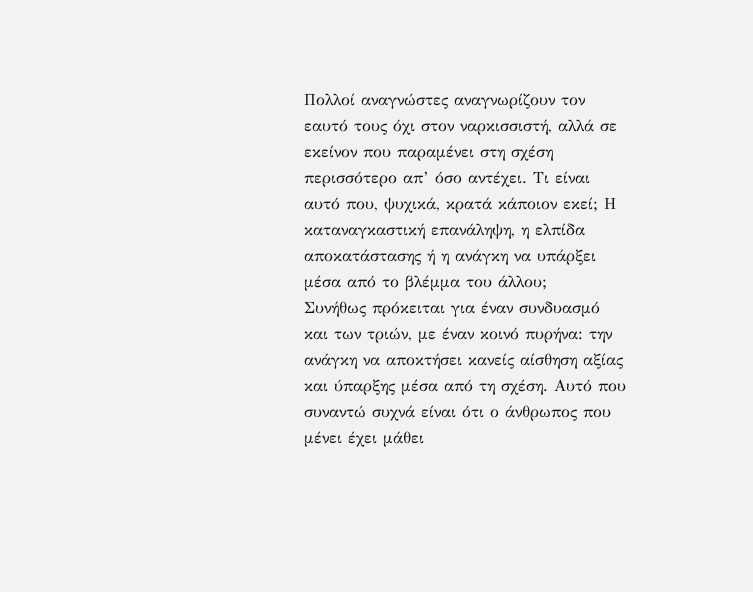Πολλοί αναγνώστες αναγνωρίζουν τον εαυτό τους όχι στον ναρκισσιστή, αλλά σε εκείνον που παραμένει στη σχέση περισσότερο απ’ όσο αντέχει. Τι είναι αυτό που, ψυχικά, κρατά κάποιον εκεί; Η καταναγκαστική επανάληψη, η ελπίδα αποκατάστασης ή η ανάγκη να υπάρξει μέσα από το βλέμμα του άλλου;
Συνήθως πρόκειται για έναν συνδυασμό και των τριών, με έναν κοινό πυρήνα: την ανάγκη να αποκτήσει κανείς αίσθηση αξίας και ύπαρξης μέσα από τη σχέση. Αυτό που συναντώ συχνά είναι ότι ο άνθρωπος που μένει έχει μάθει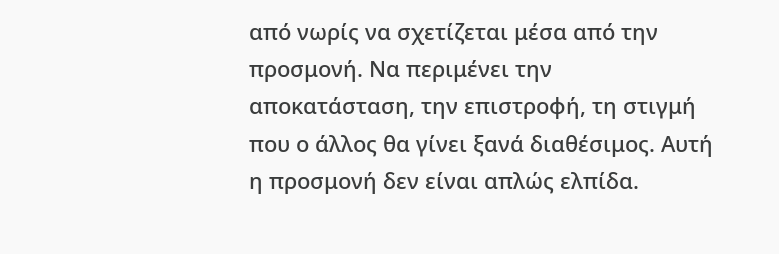από νωρίς να σχετίζεται μέσα από την προσμονή. Να περιμένει την αποκατάσταση, την επιστροφή, τη στιγμή που ο άλλος θα γίνει ξανά διαθέσιμος. Αυτή η προσμονή δεν είναι απλώς ελπίδα.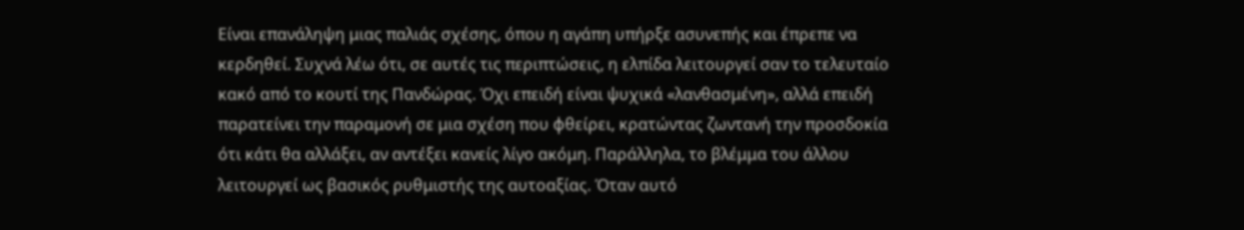Είναι επανάληψη μιας παλιάς σχέσης, όπου η αγάπη υπήρξε ασυνεπής και έπρεπε να κερδηθεί. Συχνά λέω ότι, σε αυτές τις περιπτώσεις, η ελπίδα λειτουργεί σαν το τελευταίο κακό από το κουτί της Πανδώρας. Όχι επειδή είναι ψυχικά «λανθασμένη», αλλά επειδή παρατείνει την παραμονή σε μια σχέση που φθείρει, κρατώντας ζωντανή την προσδοκία ότι κάτι θα αλλάξει, αν αντέξει κανείς λίγο ακόμη. Παράλληλα, το βλέμμα του άλλου λειτουργεί ως βασικός ρυθμιστής της αυτοαξίας. Όταν αυτό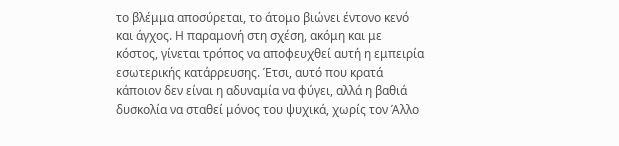το βλέμμα αποσύρεται, το άτομο βιώνει έντονο κενό και άγχος. Η παραμονή στη σχέση, ακόμη και με κόστος, γίνεται τρόπος να αποφευχθεί αυτή η εμπειρία εσωτερικής κατάρρευσης. Έτσι, αυτό που κρατά κάποιον δεν είναι η αδυναμία να φύγει, αλλά η βαθιά δυσκολία να σταθεί μόνος του ψυχικά, χωρίς τον Άλλο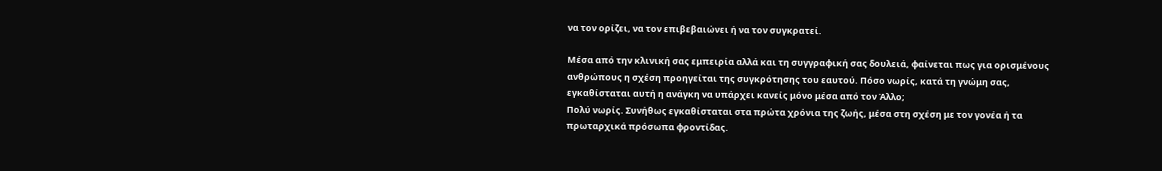να τον ορίζει, να τον επιβεβαιώνει ή να τον συγκρατεί.

Μέσα από την κλινική σας εμπειρία αλλά και τη συγγραφική σας δουλειά, φαίνεται πως για ορισμένους ανθρώπους η σχέση προηγείται της συγκρότησης του εαυτού. Πόσο νωρίς, κατά τη γνώμη σας, εγκαθίσταται αυτή η ανάγκη να υπάρχει κανείς μόνο μέσα από τον Άλλο;
Πολύ νωρίς. Συνήθως εγκαθίσταται στα πρώτα χρόνια της ζωής, μέσα στη σχέση με τον γονέα ή τα πρωταρχικά πρόσωπα φροντίδας.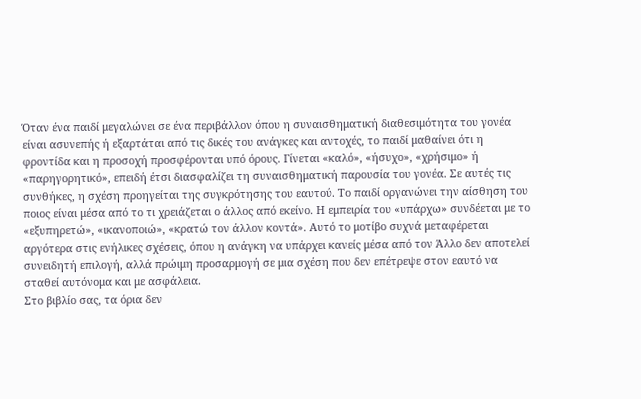Όταν ένα παιδί μεγαλώνει σε ένα περιβάλλον όπου η συναισθηματική διαθεσιμότητα του γονέα είναι ασυνεπής ή εξαρτάται από τις δικές του ανάγκες και αντοχές, το παιδί μαθαίνει ότι η φροντίδα και η προσοχή προσφέρονται υπό όρους. Γίνεται «καλό», «ήσυχο», «χρήσιμο» ή «παρηγορητικό», επειδή έτσι διασφαλίζει τη συναισθηματική παρουσία του γονέα. Σε αυτές τις συνθήκες, η σχέση προηγείται της συγκρότησης του εαυτού. Το παιδί οργανώνει την αίσθηση του ποιος είναι μέσα από το τι χρειάζεται ο άλλος από εκείνο. Η εμπειρία του «υπάρχω» συνδέεται με το «εξυπηρετώ», «ικανοποιώ», «κρατώ τον άλλον κοντά». Αυτό το μοτίβο συχνά μεταφέρεται αργότερα στις ενήλικες σχέσεις, όπου η ανάγκη να υπάρχει κανείς μέσα από τον Άλλο δεν αποτελεί συνειδητή επιλογή, αλλά πρώιμη προσαρμογή σε μια σχέση που δεν επέτρεψε στον εαυτό να σταθεί αυτόνομα και με ασφάλεια.
Στο βιβλίο σας, τα όρια δεν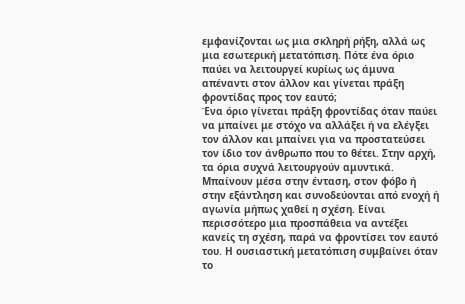εμφανίζονται ως μια σκληρή ρήξη, αλλά ως μια εσωτερική μετατόπιση. Πότε ένα όριο παύει να λειτουργεί κυρίως ως άμυνα απέναντι στον άλλον και γίνεται πράξη φροντίδας προς τον εαυτό;
Ένα όριο γίνεται πράξη φροντίδας όταν παύει να μπαίνει με στόχο να αλλάξει ή να ελέγξει τον άλλον και μπαίνει για να προστατεύσει τον ίδιο τον άνθρωπο που το θέτει. Στην αρχή, τα όρια συχνά λειτουργούν αμυντικά. Μπαίνουν μέσα στην ένταση, στον φόβο ή στην εξάντληση και συνοδεύονται από ενοχή ή αγωνία μήπως χαθεί η σχέση. Είναι περισσότερο μια προσπάθεια να αντέξει κανείς τη σχέση, παρά να φροντίσει τον εαυτό του. Η ουσιαστική μετατόπιση συμβαίνει όταν το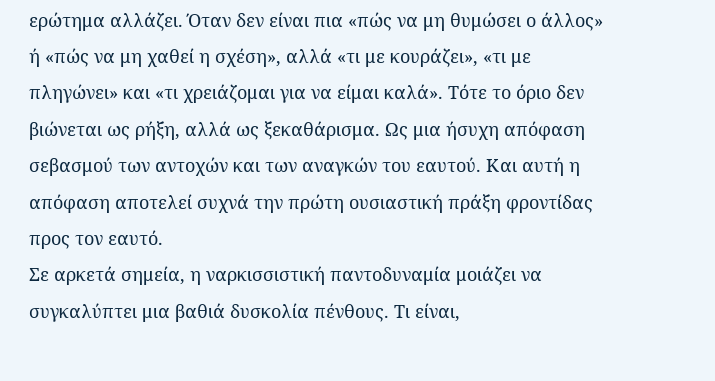ερώτημα αλλάζει. Όταν δεν είναι πια «πώς να μη θυμώσει ο άλλος» ή «πώς να μη χαθεί η σχέση», αλλά «τι με κουράζει», «τι με πληγώνει» και «τι χρειάζομαι για να είμαι καλά». Τότε το όριο δεν βιώνεται ως ρήξη, αλλά ως ξεκαθάρισμα. Ως μια ήσυχη απόφαση σεβασμού των αντοχών και των αναγκών του εαυτού. Και αυτή η απόφαση αποτελεί συχνά την πρώτη ουσιαστική πράξη φροντίδας προς τον εαυτό.
Σε αρκετά σημεία, η ναρκισσιστική παντοδυναμία μοιάζει να συγκαλύπτει μια βαθιά δυσκολία πένθους. Τι είναι,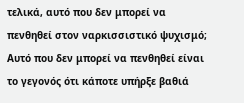τελικά, αυτό που δεν μπορεί να πενθηθεί στον ναρκισσιστικό ψυχισμό;
Αυτό που δεν μπορεί να πενθηθεί είναι το γεγονός ότι κάποτε υπήρξε βαθιά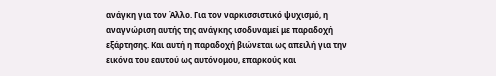ανάγκη για τον Άλλο. Για τον ναρκισσιστικό ψυχισμό, η αναγνώριση αυτής της ανάγκης ισοδυναμεί με παραδοχή εξάρτησης. Και αυτή η παραδοχή βιώνεται ως απειλή για την εικόνα του εαυτού ως αυτόνομου, επαρκούς και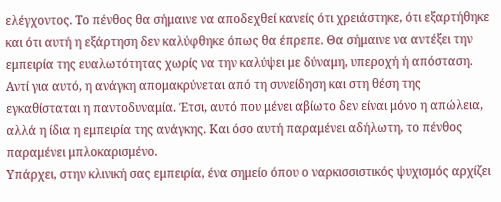ελέγχοντος. Το πένθος θα σήμαινε να αποδεχθεί κανείς ότι χρειάστηκε, ότι εξαρτήθηκε και ότι αυτή η εξάρτηση δεν καλύφθηκε όπως θα έπρεπε. Θα σήμαινε να αντέξει την εμπειρία της ευαλωτότητας χωρίς να την καλύψει με δύναμη, υπεροχή ή απόσταση. Αντί για αυτό, η ανάγκη απομακρύνεται από τη συνείδηση και στη θέση της εγκαθίσταται η παντοδυναμία. Έτσι, αυτό που μένει αβίωτο δεν είναι μόνο η απώλεια, αλλά η ίδια η εμπειρία της ανάγκης. Και όσο αυτή παραμένει αδήλωτη, το πένθος παραμένει μπλοκαρισμένο.
Υπάρχει, στην κλινική σας εμπειρία, ένα σημείο όπου ο ναρκισσιστικός ψυχισμός αρχίζει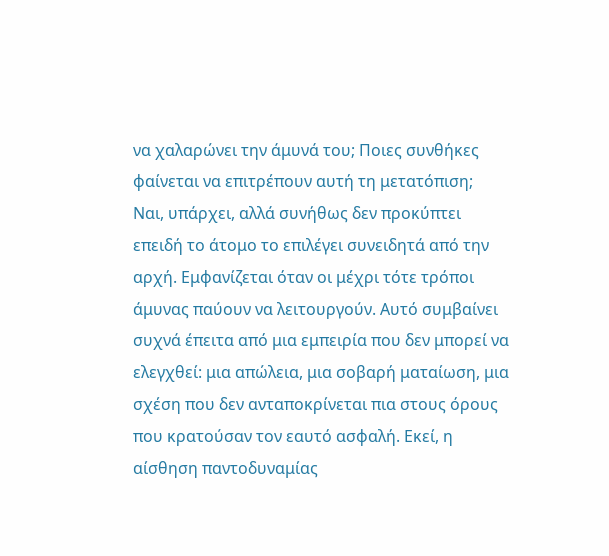να χαλαρώνει την άμυνά του; Ποιες συνθήκες φαίνεται να επιτρέπουν αυτή τη μετατόπιση;
Ναι, υπάρχει, αλλά συνήθως δεν προκύπτει επειδή το άτομο το επιλέγει συνειδητά από την αρχή. Εμφανίζεται όταν οι μέχρι τότε τρόποι άμυνας παύουν να λειτουργούν. Αυτό συμβαίνει συχνά έπειτα από μια εμπειρία που δεν μπορεί να ελεγχθεί: μια απώλεια, μια σοβαρή ματαίωση, μια σχέση που δεν ανταποκρίνεται πια στους όρους που κρατούσαν τον εαυτό ασφαλή. Εκεί, η αίσθηση παντοδυναμίας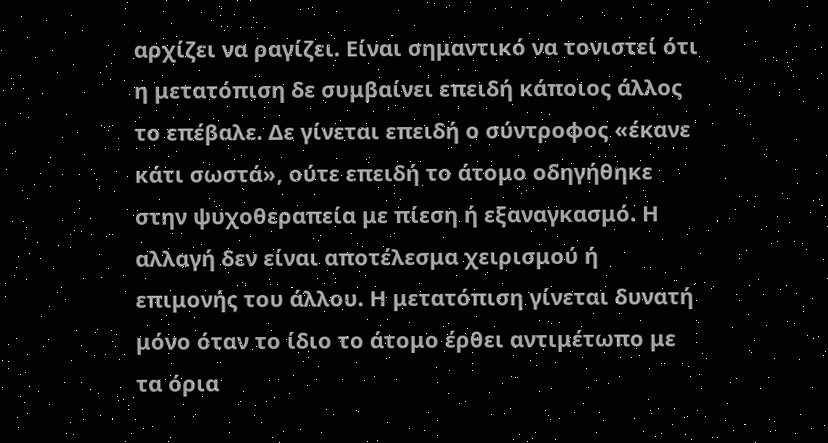αρχίζει να ραγίζει. Είναι σημαντικό να τονιστεί ότι η μετατόπιση δε συμβαίνει επειδή κάποιος άλλος το επέβαλε. Δε γίνεται επειδή ο σύντροφος «έκανε κάτι σωστά», ούτε επειδή το άτομο οδηγήθηκε στην ψυχοθεραπεία με πίεση ή εξαναγκασμό. Η αλλαγή δεν είναι αποτέλεσμα χειρισμού ή επιμονής του άλλου. Η μετατόπιση γίνεται δυνατή μόνο όταν το ίδιο το άτομο έρθει αντιμέτωπο με τα όρια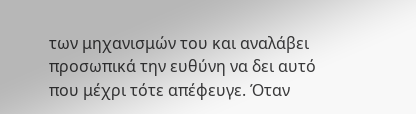των μηχανισμών του και αναλάβει προσωπικά την ευθύνη να δει αυτό που μέχρι τότε απέφευγε. Όταν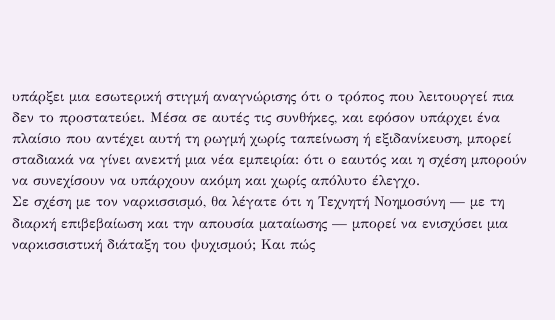υπάρξει μια εσωτερική στιγμή αναγνώρισης ότι ο τρόπος που λειτουργεί πια δεν το προστατεύει. Μέσα σε αυτές τις συνθήκες, και εφόσον υπάρχει ένα πλαίσιο που αντέχει αυτή τη ρωγμή χωρίς ταπείνωση ή εξιδανίκευση, μπορεί σταδιακά να γίνει ανεκτή μια νέα εμπειρία: ότι ο εαυτός και η σχέση μπορούν να συνεχίσουν να υπάρχουν ακόμη και χωρίς απόλυτο έλεγχο.
Σε σχέση με τον ναρκισσισμό, θα λέγατε ότι η Τεχνητή Νοημοσύνη — με τη διαρκή επιβεβαίωση και την απουσία ματαίωσης — μπορεί να ενισχύσει μια ναρκισσιστική διάταξη του ψυχισμού; Και πώς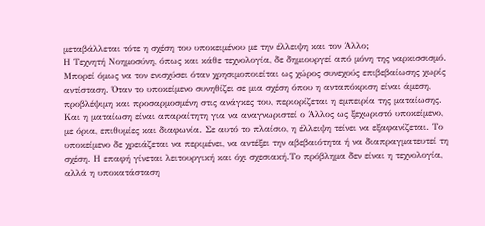μεταβάλλεται τότε η σχέση του υποκειμένου με την έλλειψη και τον Άλλο;
Η Τεχνητή Νοημοσύνη, όπως και κάθε τεχνολογία, δε δημιουργεί από μόνη της ναρκισσισμό. Μπορεί όμως να τον ενισχύσει όταν χρησιμοποιείται ως χώρος συνεχούς επιβεβαίωσης χωρίς αντίσταση. Όταν το υποκείμενο συνηθίζει σε μια σχέση όπου η ανταπόκριση είναι άμεση, προβλέψιμη και προσαρμοσμένη στις ανάγκες του, περιορίζεται η εμπειρία της ματαίωσης. Και η ματαίωση είναι απαραίτητη για να αναγνωριστεί ο Άλλος ως ξεχωριστό υποκείμενο, με όρια, επιθυμίες και διαφωνία. Σε αυτό το πλαίσιο, η έλλειψη τείνει να εξαφανίζεται. Το υποκείμενο δε χρειάζεται να περιμένει, να αντέξει την αβεβαιότητα ή να διαπραγματευτεί τη σχέση. Η επαφή γίνεται λειτουργική και όχι σχεσιακή.Το πρόβλημα δεν είναι η τεχνολογία, αλλά η υποκατάσταση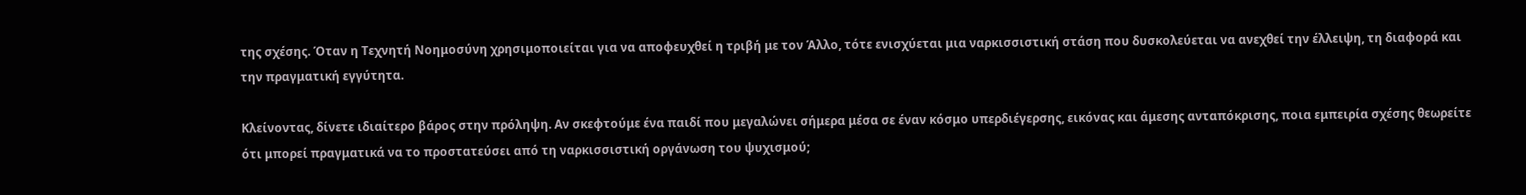της σχέσης. Όταν η Τεχνητή Νοημοσύνη χρησιμοποιείται για να αποφευχθεί η τριβή με τον Άλλο, τότε ενισχύεται μια ναρκισσιστική στάση που δυσκολεύεται να ανεχθεί την έλλειψη, τη διαφορά και την πραγματική εγγύτητα.

Κλείνοντας, δίνετε ιδιαίτερο βάρος στην πρόληψη. Αν σκεφτούμε ένα παιδί που μεγαλώνει σήμερα μέσα σε έναν κόσμο υπερδιέγερσης, εικόνας και άμεσης ανταπόκρισης, ποια εμπειρία σχέσης θεωρείτε ότι μπορεί πραγματικά να το προστατεύσει από τη ναρκισσιστική οργάνωση του ψυχισμού;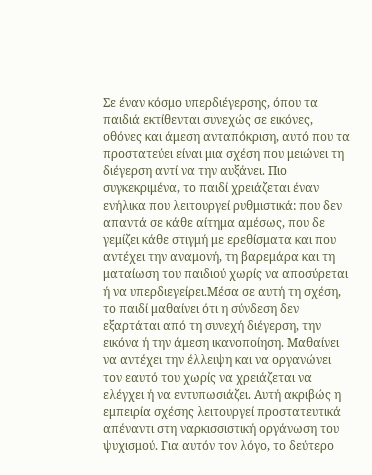Σε έναν κόσμο υπερδιέγερσης, όπου τα παιδιά εκτίθενται συνεχώς σε εικόνες, οθόνες και άμεση ανταπόκριση, αυτό που τα προστατεύει είναι μια σχέση που μειώνει τη διέγερση αντί να την αυξάνει. Πιο συγκεκριμένα, το παιδί χρειάζεται έναν ενήλικα που λειτουργεί ρυθμιστικά: που δεν απαντά σε κάθε αίτημα αμέσως, που δε γεμίζει κάθε στιγμή με ερεθίσματα και που αντέχει την αναμονή, τη βαρεμάρα και τη ματαίωση του παιδιού χωρίς να αποσύρεται ή να υπερδιεγείρει.Μέσα σε αυτή τη σχέση, το παιδί μαθαίνει ότι η σύνδεση δεν εξαρτάται από τη συνεχή διέγερση, την εικόνα ή την άμεση ικανοποίηση. Μαθαίνει να αντέχει την έλλειψη και να οργανώνει τον εαυτό του χωρίς να χρειάζεται να ελέγχει ή να εντυπωσιάζει. Αυτή ακριβώς η εμπειρία σχέσης λειτουργεί προστατευτικά απέναντι στη ναρκισσιστική οργάνωση του ψυχισμού. Για αυτόν τον λόγο, το δεύτερο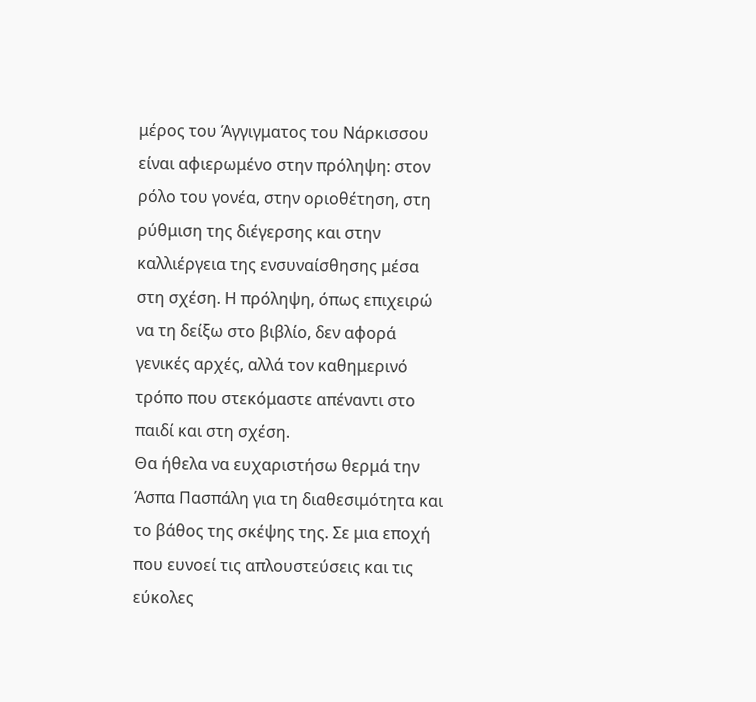μέρος του Άγγιγματος του Νάρκισσου είναι αφιερωμένο στην πρόληψη: στον ρόλο του γονέα, στην οριοθέτηση, στη ρύθμιση της διέγερσης και στην καλλιέργεια της ενσυναίσθησης μέσα στη σχέση. Η πρόληψη, όπως επιχειρώ να τη δείξω στο βιβλίο, δεν αφορά γενικές αρχές, αλλά τον καθημερινό τρόπο που στεκόμαστε απέναντι στο παιδί και στη σχέση.
Θα ήθελα να ευχαριστήσω θερμά την Άσπα Πασπάλη για τη διαθεσιμότητα και το βάθος της σκέψης της. Σε μια εποχή που ευνοεί τις απλουστεύσεις και τις εύκολες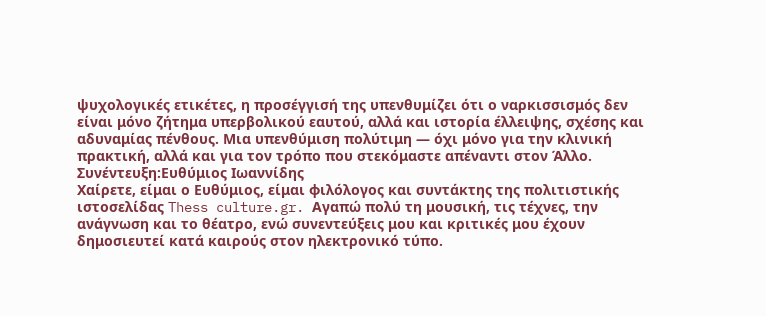ψυχολογικές ετικέτες, η προσέγγισή της υπενθυμίζει ότι ο ναρκισσισμός δεν είναι μόνο ζήτημα υπερβολικού εαυτού, αλλά και ιστορία έλλειψης, σχέσης και αδυναμίας πένθους. Μια υπενθύμιση πολύτιμη — όχι μόνο για την κλινική πρακτική, αλλά και για τον τρόπο που στεκόμαστε απέναντι στον Άλλο.
Συνέντευξη:Ευθύμιος Ιωαννίδης
Xαίρετε, είμαι ο Ευθύμιος, είμαι φιλόλογος και συντάκτης της πολιτιστικής ιστοσελίδας Thess culture.gr. Aγαπώ πολύ τη μουσική, τις τέχνες, την ανάγνωση και το θέατρο, ενώ συνεντεύξεις μου και κριτικές μου έχουν δημοσιευτεί κατά καιρούς στον ηλεκτρονικό τύπο.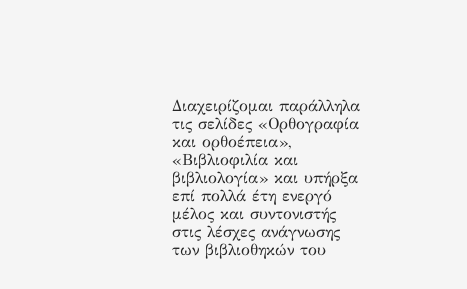Διαχειρίζομαι παράλληλα τις σελίδες «Ορθογραφία και ορθοέπεια», «Βιβλιοφιλία και βιβλιολογία» και υπήρξα επί πολλά έτη ενεργό μέλος και συντονιστής στις λέσχες ανάγνωσης των βιβλιοθηκών του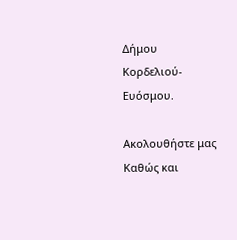Δήμου Κορδελιού- Ευόσμου.

Ακολουθήστε μας
Καθώς και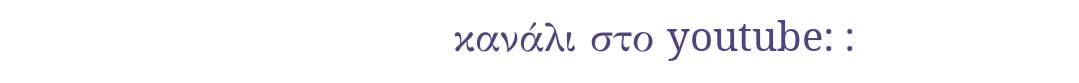κανάλι στο youtube: :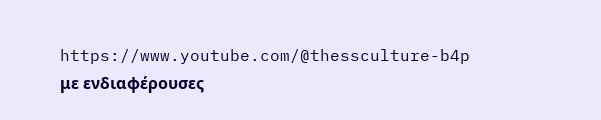https://www.youtube.com/@thessculture-b4p με ενδιαφέρουσες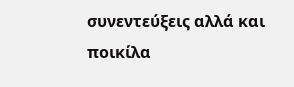συνεντεύξεις αλλά και ποικίλα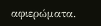αφιερώματα.